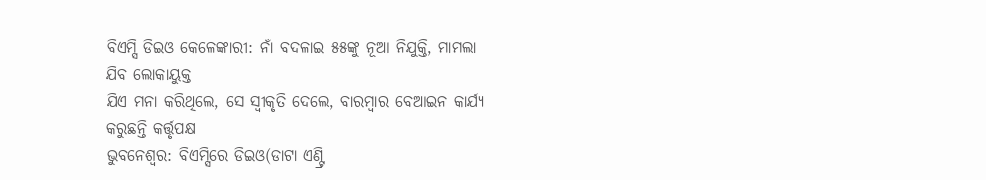ବିଏମ୍ସି ଡିଇଓ କେଳେଙ୍କାରୀ: ନାଁ ବଦଳାଇ ୫୫ଙ୍କୁ ନୂଆ ନିଯୁକ୍ତି, ମାମଲା ଯିବ ଲୋକାୟୁକ୍ତ
ଯିଏ ମନା କରିଥିଲେ, ସେ ସ୍ବୀକୃତି ଦେଲେ, ବାରମ୍ବାର ବେଆଇନ କାର୍ଯ୍ୟ କରୁଛନ୍ତି କର୍ତ୍ତୃପକ୍ଷ
ଭୁବନେଶ୍ବର: ବିଏମ୍ସିରେ ଡିଇଓ(ଡାଟା ଏଣ୍ଟ୍ରି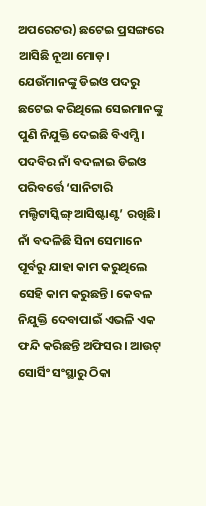ଅପରେଟର) ଛଟେଇ ପ୍ରସଙ୍ଗରେ ଆସିଛି ନୂଆ ମୋଡ଼। ଯେଉଁମାନଙ୍କୁ ଡିଇଓ ପଦରୁ ଛଟେଇ କରିଥିଲେ ସେଇମାନଙ୍କୁ ପୁଣି ନିଯୁକ୍ତି ଦେଇଛି ବିଏମ୍ସି। ପଦବିର ନାଁ ବଦଳାଇ ଡିଇଓ ପରିବର୍ତ୍ତେ ‘ସାନିଟାରି ମଲ୍ଟିଟାସ୍କିଙ୍ଗ୍ ଆସିଷ୍ଟାଣ୍ଟ’ ରଖିଛି। ନାଁ ବଦଳିଛି ସିନା ସେମାନେ ପୂର୍ବରୁ ଯାହା କାମ କରୁଥିଲେ ସେହି କାମ କରୁଛନ୍ତି। କେବଳ ନିଯୁକ୍ତି ଦେବାପାଇଁ ଏଭଳି ଏକ ଫନ୍ଦି କରିଛନ୍ତି ଅଫିସର। ଆଉଟ୍ ସୋର୍ସିଂ ସଂସ୍ଥାରୁ ଠିକା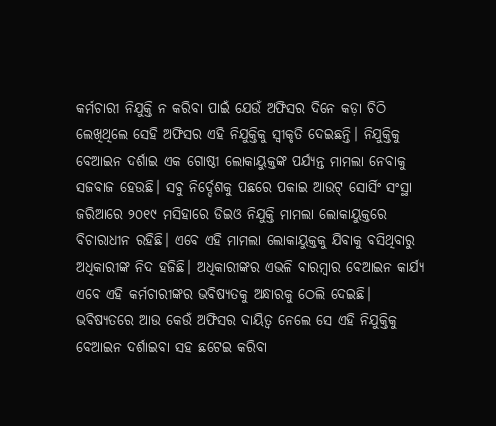କର୍ମଚାରୀ ନିଯୁକ୍ତି ନ କରିବା ପାଇଁ ଯେଉଁ ଅଫିସର ଦିନେ କଡ଼ା ଚିଠି ଲେଖିଥିଲେ ସେହି ଅଫିସର ଏହି ନିଯୁକ୍ତିକୁ ସ୍ବୀକୃତି ଦେଇଛନ୍ତି। ନିଯୁକ୍ତିକୁ ବେଆଇନ ଦର୍ଶାଇ ଏକ ଗୋଷ୍ଠୀ ଲୋକାୟୁକ୍ତଙ୍କ ପର୍ଯ୍ୟନ୍ତ ମାମଲା ନେବାକୁ ସଜବାଜ ହେଉଛି। ସବୁ ନିର୍ଦ୍ଦେଶକୁ ପଛରେ ପକାଇ ଆଉଟ୍ ସୋର୍ସିଂ ସଂସ୍ଥା ଜରିଆରେ ୨୦୧୯ ମସିହାରେ ଡିଇଓ ନିଯୁକ୍ତି ମାମଲା ଲୋକାୟୁକ୍ତରେ ବିଚାରାଧୀନ ରହିଛି। ଏବେ ଏହି ମାମଲା ଲୋକାୟୁକ୍ତକୁ ଯିବାକୁ ବସିଥିବାରୁ ଅଧିକାରୀଙ୍କ ନିଦ ହଜିଛି। ଅଧିକାରୀଙ୍କର ଏଭଳି ବାରମ୍ବାର ବେଆଇନ କାର୍ଯ୍ୟ ଏବେ ଏହି କର୍ମଚାରୀଙ୍କର ଭବିଷ୍ୟତକୁ ଅନ୍ଧାରକୁ ଠେଲି ଦେଇଛି। ଭବିଷ୍ୟତରେ ଆଉ କେଉଁ ଅଫିସର ଦାୟିତ୍ବ ନେଲେ ସେ ଏହି ନିଯୁକ୍ତିକୁ ବେଆଇନ ଦର୍ଶାଇବା ସହ ଛଟେଇ କରିବା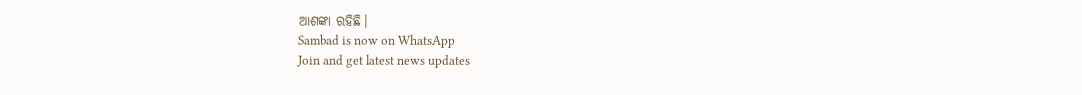ଆଶଙ୍କା ରହିଛି।
Sambad is now on WhatsApp
Join and get latest news updates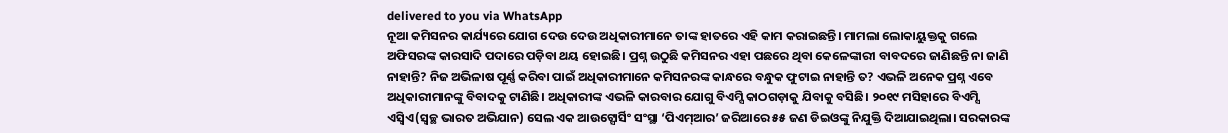delivered to you via WhatsApp
ନୂଆ କମିସନର କାର୍ଯ୍ୟରେ ଯୋଗ ଦେଉ ଦେଉ ଅଧିକାରୀମାନେ ତାଙ୍କ ହାତରେ ଏହି କାମ କରାଇଛନ୍ତି। ମାମଲା ଲୋକାୟୁକ୍ତକୁ ଗଲେ ଅଫିସରଙ୍କ କାରସାଦି ପଦାରେ ପଡ଼ିବା ଥୟ ହୋଇଛି। ପ୍ରଶ୍ନ ଉଠୁଛି କମିସନର ଏହା ପଛରେ ଥିବା କେଳେଙ୍କାରୀ ବାବଦରେ ଜାଣିଛନ୍ତି ନା ଜାଣି ନାହାନ୍ତି? ନିଜ ଅଭିଳାଷ ପୂର୍ଣ୍ଣ କରିବା ପାଇଁ ଅଧିକାରୀମାନେ କମିସନରଙ୍କ କାନ୍ଧରେ ବନ୍ଧୁକ ଫୁଟାଇ ନାହାନ୍ତି ତ? ଏଭଳି ଅନେକ ପ୍ରଶ୍ନ ଏବେ ଅଧିକାରୀମାନଙ୍କୁ ବିବାଦକୁ ଟାଣିଛି। ଅଧିକାରୀଙ୍କ ଏଭଳି କାରବାର ଯୋଗୁ ବିଏମ୍ସି କାଠଗଡ଼ାକୁ ଯିବାକୁ ବସିଛି। ୨୦୧୯ ମସିହାରେ ବିଏମ୍ସି ଏସ୍ବିଏ(ସ୍ବଚ୍ଛ ଭାରତ ଅଭିଯାନ) ସେଲ ଏକ ଆଉଟ୍ସୋର୍ସିଂ ସଂସ୍ଥା ‘ପିଏମ୍ଆର’ ଜରିଆରେ ୫୫ ଜଣ ଡିଇଓଙ୍କୁ ନିଯୁକ୍ତି ଦିଆଯାଇଥିଲା। ସରକାରଙ୍କ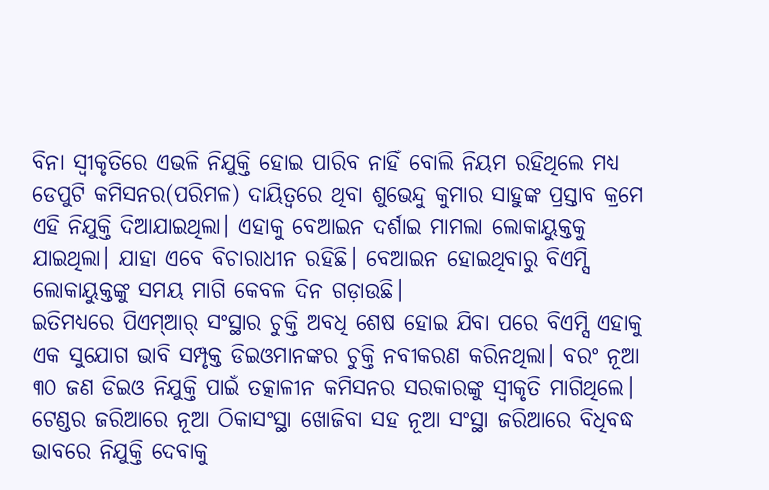ବିନା ସ୍ବୀକୃତିରେ ଏଭଳି ନିଯୁକ୍ତି ହୋଇ ପାରିବ ନାହିଁ ବୋଲି ନିୟମ ରହିଥିଲେ ମଧ୍ୟ ଡେପୁଟି କମିସନର(ପରିମଳ) ଦାୟିତ୍ବରେ ଥିବା ଶୁଭେନ୍ଦୁ କୁମାର ସାହୁଙ୍କ ପ୍ରସ୍ତାବ କ୍ରମେ ଏହି ନିଯୁକ୍ତି ଦିଆଯାଇଥିଲା। ଏହାକୁ ବେଆଇନ ଦର୍ଶାଇ ମାମଲା ଲୋକାୟୁକ୍ତକୁ ଯାଇଥିଲା। ଯାହା ଏବେ ବିଚାରାଧୀନ ରହିଛି। ବେଆଇନ ହୋଇଥିବାରୁ ବିଏମ୍ସି ଲୋକାୟୁକ୍ତଙ୍କୁ ସମୟ ମାଗି କେବଳ ଦିନ ଗଡ଼ାଉଛି।
ଇତିମଧ୍ୟରେ ପିଏମ୍ଆର୍ ସଂସ୍ଥାର ଚୁକ୍ତି ଅବଧି ଶେଷ ହୋଇ ଯିବା ପରେ ବିଏମ୍ସି ଏହାକୁ ଏକ ସୁଯୋଗ ଭାବି ସମ୍ପୃକ୍ତ ଡିଇଓମାନଙ୍କର ଚୁକ୍ତି ନବୀକରଣ କରିନଥିଲା। ବରଂ ନୂଆ ୩୦ ଜଣ ଡିଇଓ ନିଯୁକ୍ତି ପାଇଁ ତତ୍କାଳୀନ କମିସନର ସରକାରଙ୍କୁ ସ୍ବୀକୃତି ମାଗିଥିଲେ। ଟେଣ୍ଡର ଜରିଆରେ ନୂଆ ଠିକାସଂସ୍ଥା ଖୋଜିବା ସହ ନୂଆ ସଂସ୍ଥା ଜରିଆରେ ବିଧିବଦ୍ଧ ଭାବରେ ନିଯୁକ୍ତି ଦେବାକୁ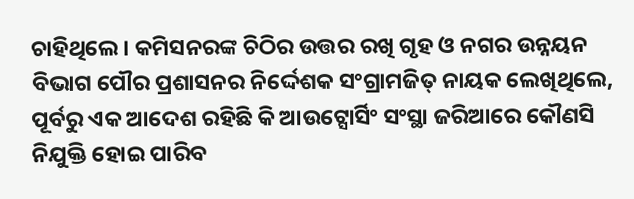ଚାହିଥିଲେ। କମିସନରଙ୍କ ଚିଠିର ଉତ୍ତର ରଖି ଗୃହ ଓ ନଗର ଉନ୍ନୟନ ବିଭାଗ ପୌର ପ୍ରଶାସନର ନିର୍ଦ୍ଦେଶକ ସଂଗ୍ରାମଜିତ୍ ନାୟକ ଲେଖିଥିଲେ, ପୂର୍ବରୁ ଏକ ଆଦେଶ ରହିଛି କି ଆଉଟ୍ସୋର୍ସିଂ ସଂସ୍ଥା ଜରିଆରେ କୌଣସି ନିଯୁକ୍ତି ହୋଇ ପାରିବ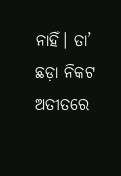ନାହିଁ। ତା’ ଛଡ଼ା ନିକଟ ଅତୀତରେ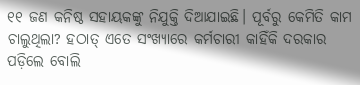୧୧ ଜଣ କନିଷ୍ଠ ସହାୟକଙ୍କୁ ନିଯୁକ୍ତି ଦିଆଯାଇଛି। ପୂର୍ବରୁ କେମିତି କାମ ଚାଲୁଥିଲା? ହଠାତ୍ ଏତେ ସଂଖ୍ୟାରେ କର୍ମଚାରୀ କାହିଁକି ଦରକାର ପଡ଼ିଲେ ବୋଲି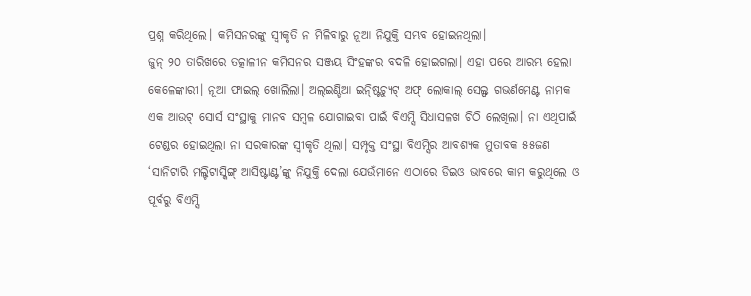ପ୍ରଶ୍ନ କରିଥିଲେ। କମିସନରଙ୍କୁ ସ୍ବୀକୃତି ନ ମିଳିବାରୁ ନୂଆ ନିଯୁକ୍ତି ସମ୍ଭବ ହୋଇନଥିଲା।
ଜୁନ୍ ୨୦ ତାରିଖରେ ତତ୍କାଳୀନ କମିସନର ସଞ୍ଜୟ ସିଂହଙ୍କର ବଦଳି ହୋଇଗଲା। ଏହା ପରେ ଆରମ୍ଭ ହେଲା କେଳେଙ୍କାରୀ। ନୂଆ ଫାଇଲ୍ ଖୋଲିଲା। ଅଲ୍ଇଣ୍ଡିଆ ଇନ୍ଷ୍ଟିଚ୍ୟୁଟ୍ ଅଫ୍ ଲୋକାଲ୍ ସେଲ୍ଫ ଗଭର୍ଣମେଣ୍ଟ ନାମକ ଏକ ଆଉଟ୍ ସୋର୍ସ ସଂସ୍ଥାକୁ ମାନବ ସମ୍ବଳ ଯୋଗାଇବା ପାଇଁ ବିଏମ୍ସି ସିଧାସଳଖ ଚିଠି ଲେଖିଲା। ନା ଏଥିପାଇଁ ଟେଣ୍ଡର ହୋଇଥିଲା ନା ସରକାରଙ୍କ ସ୍ବୀକୃତି ଥିଲା। ସମ୍ପୃକ୍ତ ସଂସ୍ଥା ବିଏମ୍ସିର ଆବଶ୍ୟକ ମୁତାବକ ୫୫ଜଣ ‘ସାନିଟାରି ମଲ୍ଟିଟାସ୍କିଙ୍ଗ୍ ଆସିଷ୍ଟାଣ୍ଟ’ଙ୍କୁ ନିଯୁକ୍ତି ଦେଲା ଯେଉଁମାନେ ଏଠାରେ ଡିଇଓ ଭାବରେ କାମ କରୁଥିଲେ ଓ ପୂର୍ବରୁ ବିଏମ୍ସି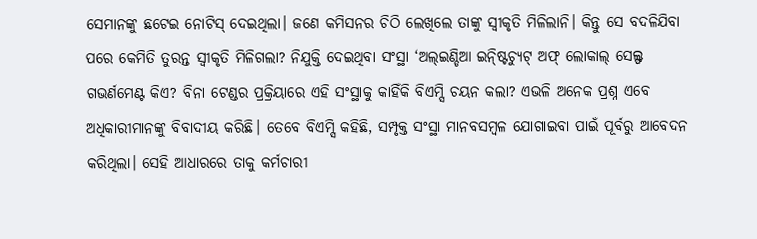ସେମାନଙ୍କୁ ଛଟେଇ ନୋଟିସ୍ ଦେଇଥିଲା। ଜଣେ କମିସନର ଚିଠି ଲେଖିଲେ ତାଙ୍କୁ ସ୍ବୀକୃତି ମିଳିଲାନି। କିନ୍ତୁ ସେ ବଦଳିଯିବା ପରେ କେମିତି ତୁରନ୍ତ ସ୍ବୀକୃତି ମିଳିଗଲା? ନିଯୁକ୍ତି ଦେଇଥିବା ସଂସ୍ଥା ‘ଅଲ୍ଇଣ୍ଡିଆ ଇନ୍ଷ୍ଟିଚ୍ୟୁଟ୍ ଅଫ୍ ଲୋକାଲ୍ ସେଲ୍ଫ ଗଭର୍ଣମେଣ୍ଟ କିଏ? ବିନା ଟେଣ୍ଡର ପ୍ରକ୍ରିୟାରେ ଏହି ସଂସ୍ଥାକୁ କାହିଁକି ବିଏମ୍ସି ଚୟନ କଲା? ଏଭଳି ଅନେକ ପ୍ରଶ୍ନ ଏବେ ଅଧିକାରୀମାନଙ୍କୁ ବିବାଦୀୟ କରିଛି। ତେବେ ବିଏମ୍ସି କହିଛି, ସମ୍ପୃକ୍ତ ସଂସ୍ଥା ମାନବସମ୍ବଳ ଯୋଗାଇବା ପାଇଁ ପୂର୍ବରୁ ଆବେଦନ କରିଥିଲା। ସେହି ଆଧାରରେ ତାକୁ କର୍ମଚାରୀ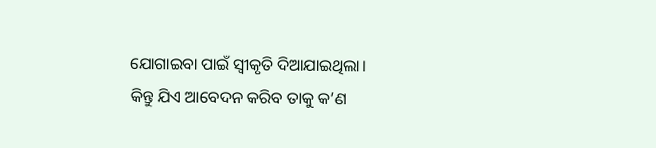ଯୋଗାଇବା ପାଇଁ ସ୍ବୀକୃତି ଦିଆଯାଇଥିଲା। କିନ୍ତୁ ଯିଏ ଆବେଦନ କରିବ ତାକୁ କ’ଣ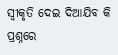ସ୍ବୀକୃତି ଦେଇ ଦିଆଯିବ କି ପ୍ରଶ୍ନରେ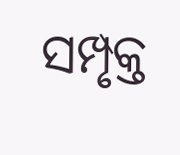ସମ୍ପୃକ୍ତ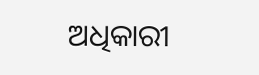ଅଧିକାରୀ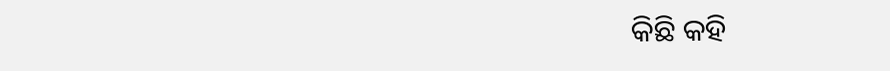କିଛି କହି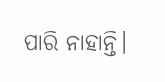ପାରି ନାହାନ୍ତି।